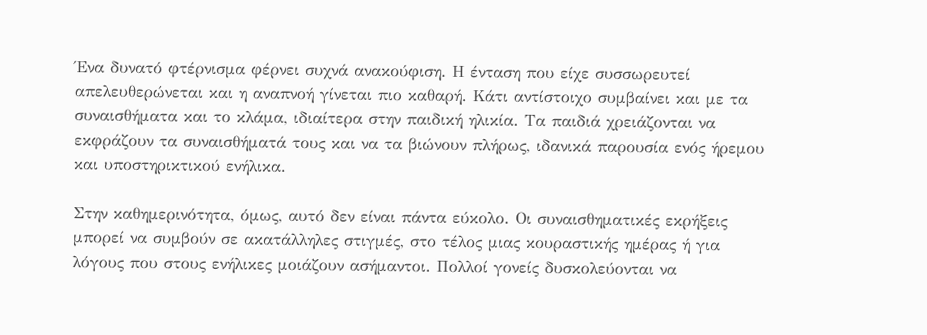Ένα δυνατό φτέρνισμα φέρνει συχνά ανακούφιση. Η ένταση που είχε συσσωρευτεί απελευθερώνεται και η αναπνοή γίνεται πιο καθαρή. Κάτι αντίστοιχο συμβαίνει και με τα συναισθήματα και το κλάμα, ιδιαίτερα στην παιδική ηλικία. Τα παιδιά χρειάζονται να εκφράζουν τα συναισθήματά τους και να τα βιώνουν πλήρως, ιδανικά παρουσία ενός ήρεμου και υποστηρικτικού ενήλικα.

Στην καθημερινότητα, όμως, αυτό δεν είναι πάντα εύκολο. Οι συναισθηματικές εκρήξεις μπορεί να συμβούν σε ακατάλληλες στιγμές, στο τέλος μιας κουραστικής ημέρας ή για λόγους που στους ενήλικες μοιάζουν ασήμαντοι. Πολλοί γονείς δυσκολεύονται να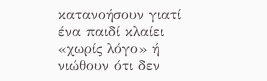κατανοήσουν γιατί ένα παιδί κλαίει «χωρίς λόγο» ή νιώθουν ότι δεν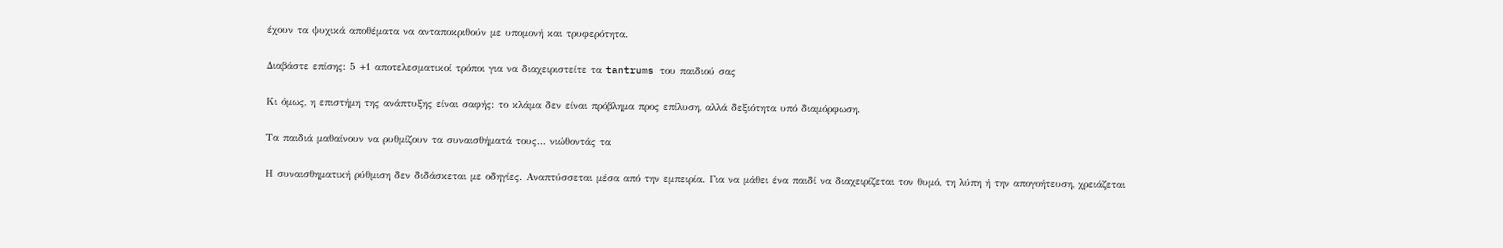έχουν τα ψυχικά αποθέματα να ανταποκριθούν με υπομονή και τρυφερότητα.

Διαβάστε επίσης: 5 +1 αποτελεσματικοί τρόποι για να διαχειριστείτε τα tantrums του παιδιού σας

Κι όμως, η επιστήμη της ανάπτυξης είναι σαφής: το κλάμα δεν είναι πρόβλημα προς επίλυση, αλλά δεξιότητα υπό διαμόρφωση.

Τα παιδιά μαθαίνουν να ρυθμίζουν τα συναισθήματά τους… νιώθοντάς τα

Η συναισθηματική ρύθμιση δεν διδάσκεται με οδηγίες. Αναπτύσσεται μέσα από την εμπειρία. Για να μάθει ένα παιδί να διαχειρίζεται τον θυμό, τη λύπη ή την απογοήτευση, χρειάζεται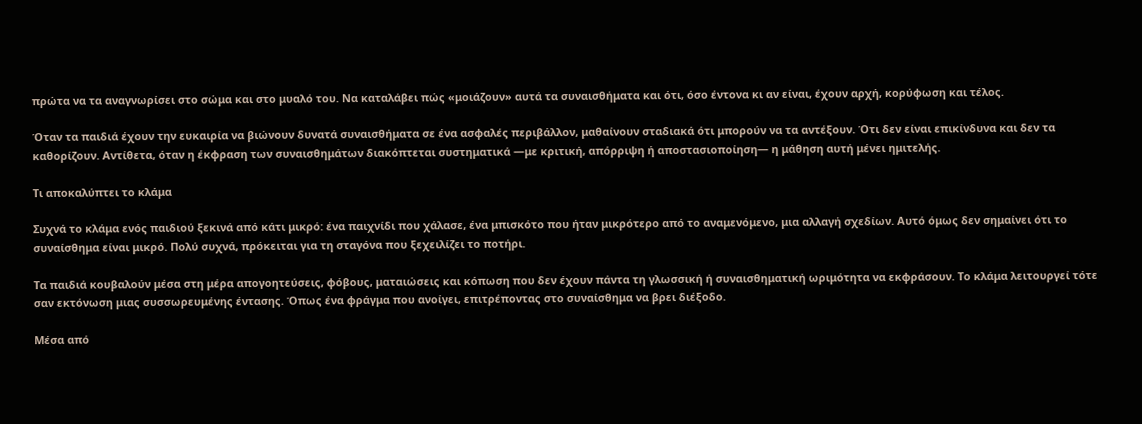πρώτα να τα αναγνωρίσει στο σώμα και στο μυαλό του. Να καταλάβει πώς «μοιάζουν» αυτά τα συναισθήματα και ότι, όσο έντονα κι αν είναι, έχουν αρχή, κορύφωση και τέλος.

Όταν τα παιδιά έχουν την ευκαιρία να βιώνουν δυνατά συναισθήματα σε ένα ασφαλές περιβάλλον, μαθαίνουν σταδιακά ότι μπορούν να τα αντέξουν. Ότι δεν είναι επικίνδυνα και δεν τα καθορίζουν. Αντίθετα, όταν η έκφραση των συναισθημάτων διακόπτεται συστηματικά —με κριτική, απόρριψη ή αποστασιοποίηση— η μάθηση αυτή μένει ημιτελής.

Τι αποκαλύπτει το κλάμα

Συχνά το κλάμα ενός παιδιού ξεκινά από κάτι μικρό: ένα παιχνίδι που χάλασε, ένα μπισκότο που ήταν μικρότερο από το αναμενόμενο, μια αλλαγή σχεδίων. Αυτό όμως δεν σημαίνει ότι το συναίσθημα είναι μικρό. Πολύ συχνά, πρόκειται για τη σταγόνα που ξεχειλίζει το ποτήρι.

Τα παιδιά κουβαλούν μέσα στη μέρα απογοητεύσεις, φόβους, ματαιώσεις και κόπωση που δεν έχουν πάντα τη γλωσσική ή συναισθηματική ωριμότητα να εκφράσουν. Το κλάμα λειτουργεί τότε σαν εκτόνωση μιας συσσωρευμένης έντασης. Όπως ένα φράγμα που ανοίγει, επιτρέποντας στο συναίσθημα να βρει διέξοδο.

Μέσα από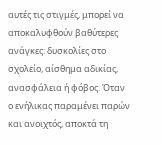αυτές τις στιγμές, μπορεί να αποκαλυφθούν βαθύτερες ανάγκες: δυσκολίες στο σχολείο, αίσθημα αδικίας, ανασφάλεια ή φόβος. Όταν ο ενήλικας παραμένει παρών και ανοιχτός, αποκτά τη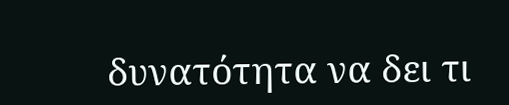δυνατότητα να δει τι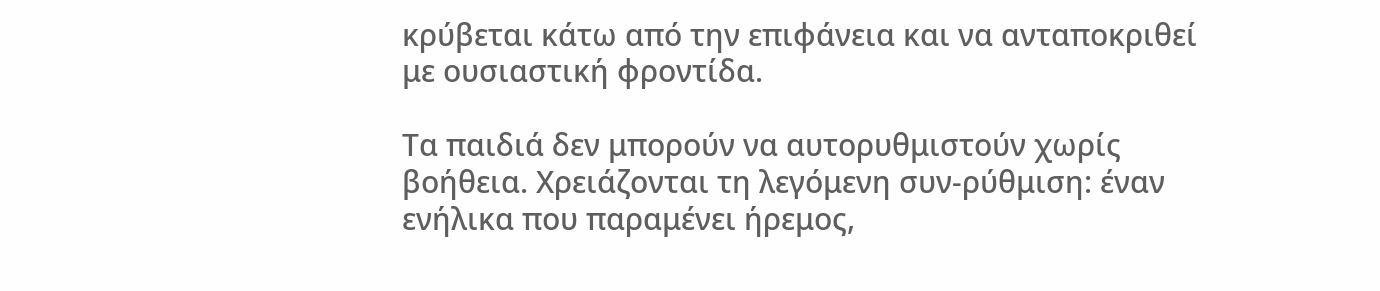κρύβεται κάτω από την επιφάνεια και να ανταποκριθεί με ουσιαστική φροντίδα.

Τα παιδιά δεν μπορούν να αυτορυθμιστούν χωρίς βοήθεια. Χρειάζονται τη λεγόμενη συν-ρύθμιση: έναν ενήλικα που παραμένει ήρεμος,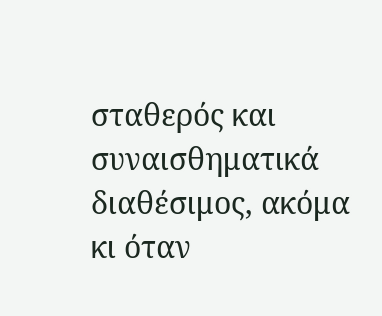σταθερός και συναισθηματικά διαθέσιμος, ακόμα κι όταν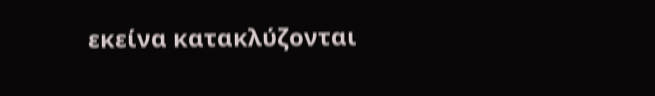εκείνα κατακλύζονται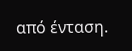από ένταση.